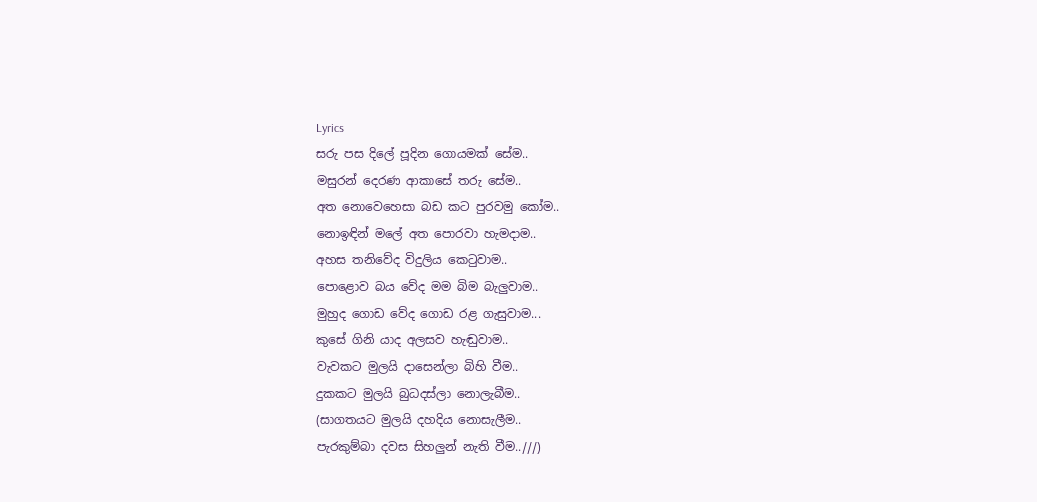Lyrics
සරු පස දිලේ පූදින ගොයමක් සේම..
මසුරන් දෙරණ ආකාසේ තරු සේම..
අත නොවෙහෙසා බඩ කට පුරවමු කෝම..
නොඉඳින් මලේ අත පොරවා හැමදාම..
අහස තනිවේද විදුලිය කෙටුවාම..
පොළොව බය වේද මම බිම බැලුවාම..
මුහුද ගොඩ වේද ගොඩ රළ ගැසුවාම...
කුසේ ගිනි යාද අලසව හැඬුවාම..
වැවකට මුලයි දාසෙන්ලා බිහි වීම..
දුකකට මුලයි බුධදස්ලා නොලැබීම..
(සාගතයට මුලයි දහදිය නොසැලීම..
පැරකුම්බා දවස සිහලුන් නැති වීම..///)